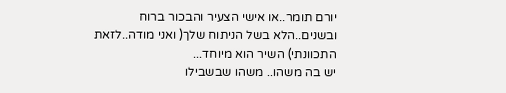יורם תומר..או אישי הצעיר והבכור ברוח ובשנים..הלא בשל הניתוח שלך( ואני מודה..לזאת התכוונתי) השיר הוא מיוחד...
יש בה משהו.. משהו שבשבילו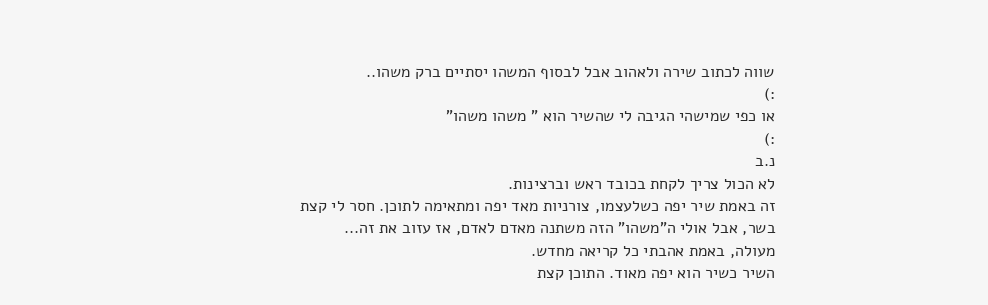שווה לכתוב שירה ולאהוב אבל לבסוף המשהו יסתיים ברק משהו..
:)
או כפי שמישהי הגיבה לי שהשיר הוא " משהו משהו"
:)
נ.ב
לא הכול צריך לקחת בכובד ראש וברצינות.
זה באמת שיר יפה כשלעצמו, צורניות מאד יפה ומתאימה לתוכן. חסר לי קצת בשר, אבל אולי ה"משהו" הזה משתנה מאדם לאדם, אז עזוב את זה...
מעולה, באמת אהבתי כל קריאה מחדש.
השיר כשיר הוא יפה מאוד. התוכן קצת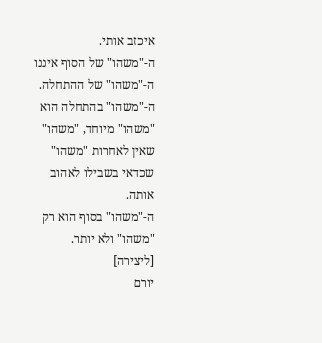איכזב אותי.
ה-"משהו" של הסוף איננו ה-"משהו" של ההתחלה.
ה-"משהו" בהתחלה הוא "משהו" מיוחד, "משהו" שאין לאחרות "משהו" שכדאי בשבילו לאהוב אותה.
ה-"משהו" בסוף הוא רק "משהו" ולא יותר.
[ליצירה]
יורם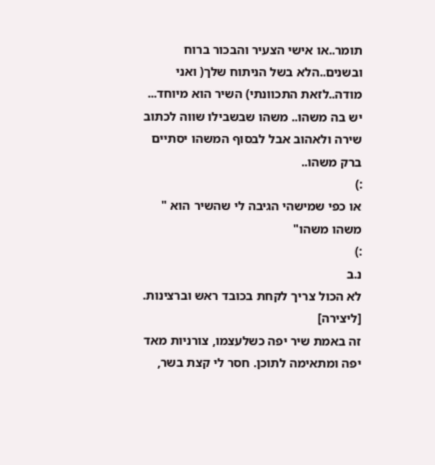תומר..או אישי הצעיר והבכור ברוח ובשנים..הלא בשל הניתוח שלך( ואני מודה..לזאת התכוונתי) השיר הוא מיוחד...
יש בה משהו.. משהו שבשבילו שווה לכתוב שירה ולאהוב אבל לבסוף המשהו יסתיים ברק משהו..
:)
או כפי שמישהי הגיבה לי שהשיר הוא " משהו משהו"
:)
נ.ב
לא הכול צריך לקחת בכובד ראש וברצינות.
[ליצירה]
זה באמת שיר יפה כשלעצמו, צורניות מאד יפה ומתאימה לתוכן. חסר לי קצת בשר,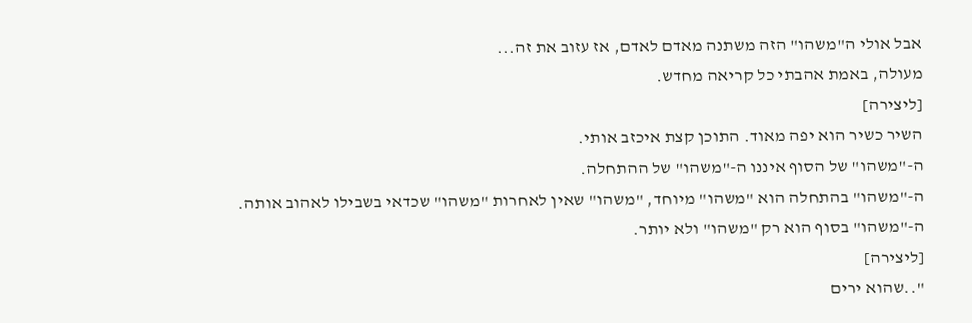אבל אולי ה"משהו" הזה משתנה מאדם לאדם, אז עזוב את זה...
מעולה, באמת אהבתי כל קריאה מחדש.
[ליצירה]
השיר כשיר הוא יפה מאוד. התוכן קצת איכזב אותי.
ה-"משהו" של הסוף איננו ה-"משהו" של ההתחלה.
ה-"משהו" בהתחלה הוא "משהו" מיוחד, "משהו" שאין לאחרות "משהו" שכדאי בשבילו לאהוב אותה.
ה-"משהו" בסוף הוא רק "משהו" ולא יותר.
[ליצירה]
"..שהוא ירים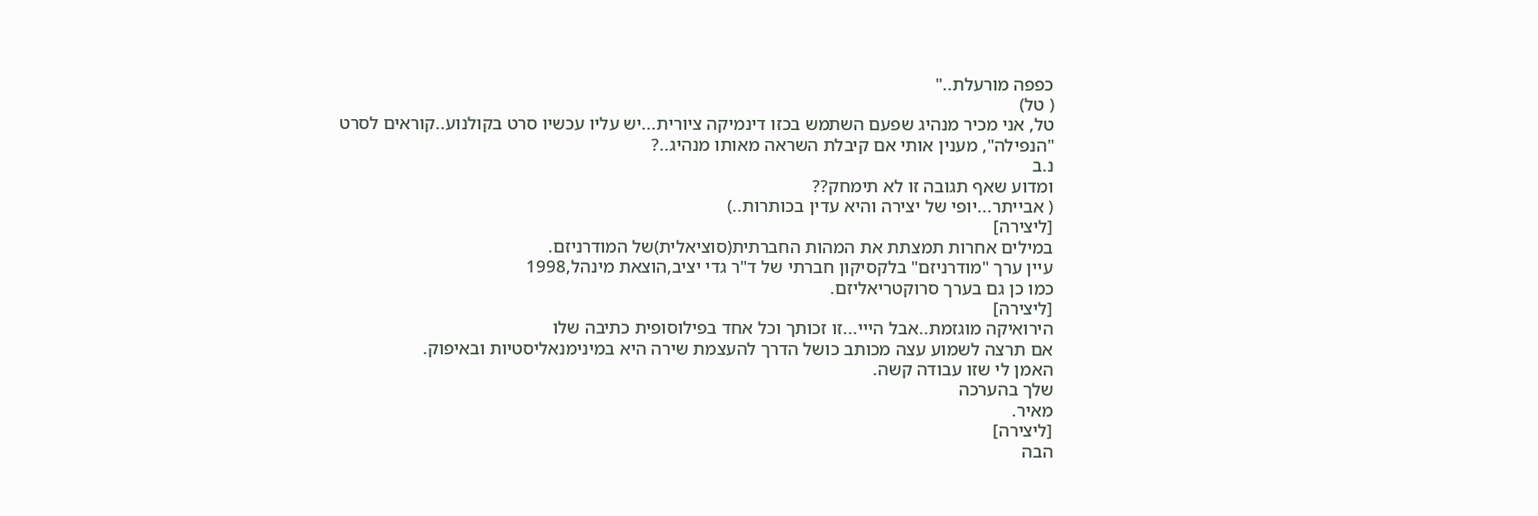כפפה מורעלת.."
( טל)
טל, אני מכיר מנהיג שפעם השתמש בכזו דינמיקה ציורית...יש עליו עכשיו סרט בקולנוע..קוראים לסרט "הנפילה", מענין אותי אם קיבלת השראה מאותו מנהיג..?
נ.ב
ומדוע שאף תגובה זו לא תימחק??
( אבייתר...יופי של יצירה והיא עדין בכותרות..)
[ליצירה]
במילים אחרות תמצתת את המהות החברתית(סוציאלית)של המודרניזם.
עיין ערך "מודרניזם" בלקסיקון חברתי של ד"ר גדי יציב,הוצאת מינהל,1998
כמו כן גם בערך סרוקטריאליזם.
[ליצירה]
הירואיקה מוגזמת..אבל הייי...זו זכותך וכל אחד בפילוסופית כתיבה שלו
אם תרצה לשמוע עצה מכותב כושל הדרך להעצמת שירה היא במינימנאליסטיות ובאיפוק.
האמן לי שזו עבודה קשה.
שלך בהערכה
מאיר.
[ליצירה]
הבה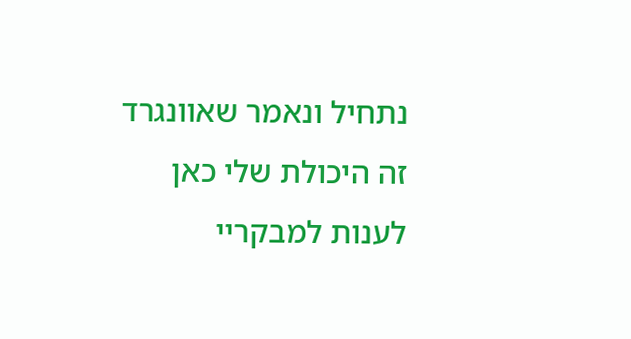נתחיל ונאמר שאוונגרד זה היכולת שלי כאן לענות למבקריי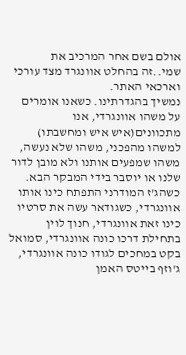אולם בשם אחר המרכיב את שמי..זה בהחלט אוונגרד מצד עורכי וארכאי האתר.
נמשיך בהגדרתינו. כשאנו אומרים על משהו אוונגרדי, אנו מתכוונים(איש איש ומחשבתו) למשהו מהפכני, משהו שלא נעשה, משהו שמפעים אותנו ולא מובן לדור שלנו או יוסבר בידי המבקר הבא.
כשהג'ז המודרני התפתח כינו אותו אוונגרדי, כשגודאר עשה את סרטיו כינו זאת אוונגרדי, חנוך לוין בתחילת דרכו כונה אוונגרדי, סמואל בקט במחכים לגודו כונה אוונגרדי, ג'וזף בייטס האמן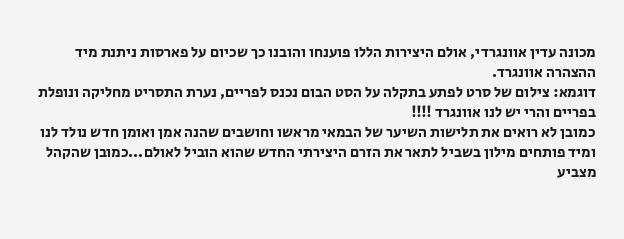מכונה עדין אוונגרדי, אולם היצירות הללו פוענחו והובנו כך שכיום על פארסות ניתנת מיד ההצהרה אוונגרד.
דוגמא: צילום של סרט לפתע בתקלה על הסט הבום נכנס לפריים, נערת התסריט מחליקה ונופלת בפריים והרי יש לנו אוונגרד !!!!
כמובן לא רואים את תלישות השיער של הבמאי מראשו וחושבים שהנה אמן ואומן חדש נולד לנו ומיד פותחים מילון בשביל לתאר את הזרם היצירתי החדש שהוא הוביל לאולם...כמובן שהקהל מצביע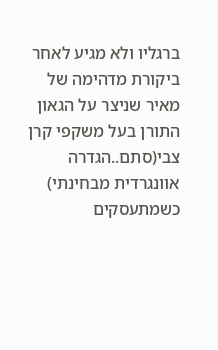ברגליו ולא מגיע לאחר ביקורת מדהימה של מאיר שניצר על הגאון התורן בעל משקפי קרן צבי(סתם..הגדרה אוונגרדית מבחינתי)
כשמתעסקים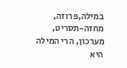במילה,פרוזה, מחזה-תסריט, מערכון, הרי המילה היא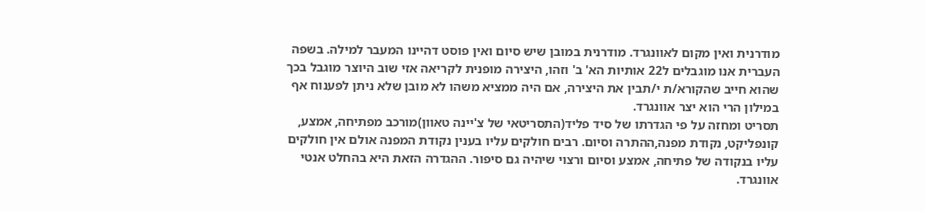מודרנית ואין מקום לאוונגרד. מודרנית במובן שיש סיום ואין פוסט דהיינו המעבר למילה. בשפה העברית אנו מוגבלים ל22 אותיות הא' ב' וזהו, היצירה מופנית לקריאה אזי שוב היוצר מוגבל בכך שהוא חייב שהקורא/ת י/תבין את היצירה, אם היה ממציא משהו לא מובן שלא ניתן לפענוח אף במילון הרי הוא יצר אוונגרד.
תסריט ומחזה על פי הגדרתו של סיד פליד(התסריטאי של צ'יינה טאוון)מורכב מפתיחה, אמצע, קונפליקט, נקודת מפנה,ההתרה וסיום. רבים חולקים עליו בענין נקודת המפנה אולם אין חולקים עליו בנקודה של פתיחה, אמצע וסיום ורצוי שיהיה גם סיפור. ההגדרה הזאת היא בהחלט אנטי אוונגרד.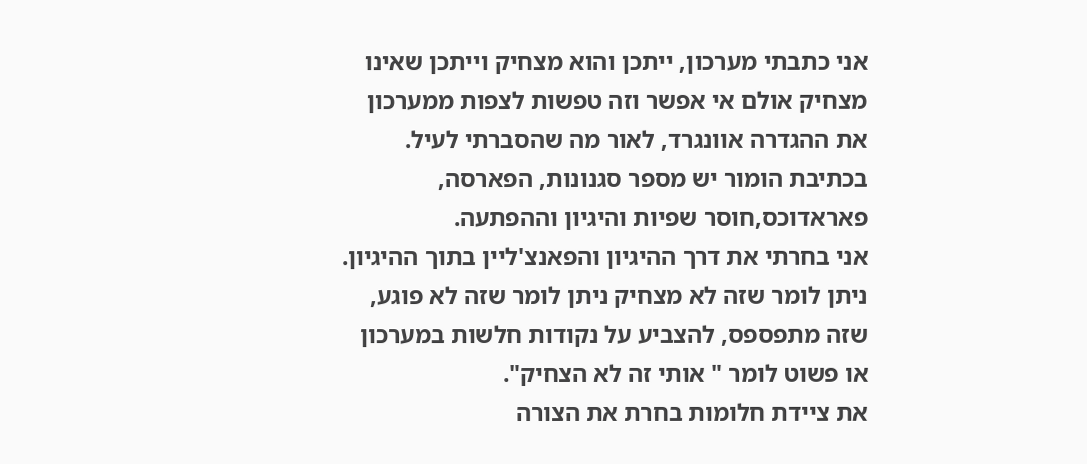אני כתבתי מערכון, ייתכן והוא מצחיק וייתכן שאינו מצחיק אולם אי אפשר וזה טפשות לצפות ממערכון את ההגדרה אוונגרד, לאור מה שהסברתי לעיל.
בכתיבת הומור יש מספר סגנונות, הפארסה, פאראדוכס,חוסר שפיות והיגיון וההפתעה.
אני בחרתי את דרך ההיגיון והפאנצ'ליין בתוך ההיגיון.
ניתן לומר שזה לא מצחיק ניתן לומר שזה לא פוגע, שזה מתפספס, להצביע על נקודות חלשות במערכון או פשוט לומר " אותי זה לא הצחיק".
את ציידת חלומות בחרת את הצורה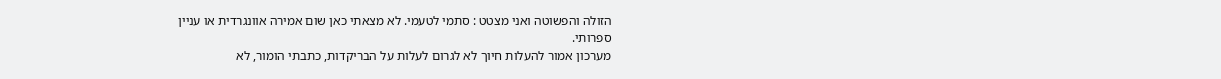הזולה והפשוטה ואני מצטט : סתמי לטעמי. לא מצאתי כאן שום אמירה אוונגרדית או עניין
ספרותי.
מערכון אמור להעלות חיוך לא לגרום לעלות על הבריקדות, כתבתי הומור, לא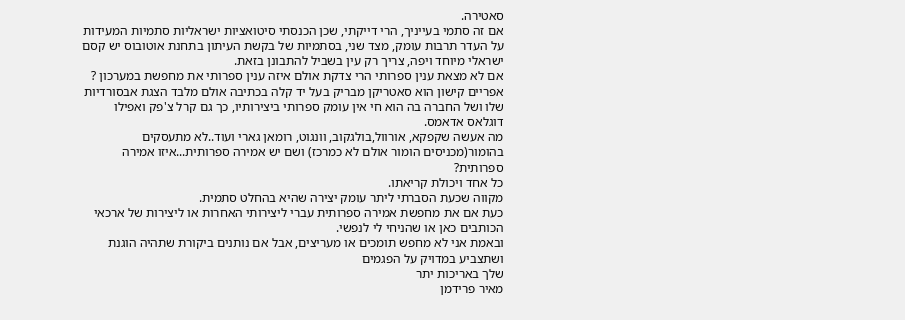סאטירה.
אם זה סתמי בעייניך, הרי דייקתי, שכן הכנסתי סיטואציות ישראליות סתמיות המעידות על העדר תרבות עומק, מצד שני, בסתמיות של בקשת העיתון בתחנת אוטובוס יש קסם ישראלי מיוחד ויפה, צריך רק עין בשביל להתבונן בזאת.
אם לא מצאת ענין ספרותי הרי צדקת אולם איזה ענין ספרותי את מחפשת במערכון ?
אפריים קישון הוא סאטריקן מבריק בעל יד קלה בכתיבה אולם מלבד הצגת אבסורדיות שלו ושל החברה בה הוא חי אין עומק ספרותי ביצירותיו, כך גם קרל צ'פק ואפילו דוגלאס אדאמס.
מה אעשה שקפקא, אורוול,בולגקוב, וונגוט, רומאן גארי ועוד..לא מתעסקים בהומור(מכניסים הומור אולם לא כמרכז) ושם יש אמירה ספרותית...איזו אמירה ספרותית?
כל אחד ויכולת קריאתו.
מקווה שכעת הסברתי ליתר עומק יצירה שהיא בהחלט סתמית.
כעת אם את מחפשת אמירה ספרותית עברי ליצירותי האחרות או ליצירות של ארכאי הכותבים כאן או שהניחי לי לנפשי.
ובאמת אני לא מחפש תומכים או מעריצים, אבל אם נותנים ביקורת שתהיה הוגנת ושתצביע במדויק על הפגמים
שלך באריכות יתר
מאיר פרידמן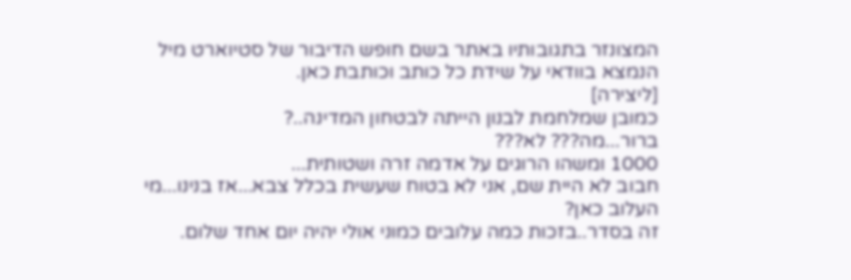המצונזר בתגובותיו באתר בשם חופש הדיבור של סטיוארט מיל הנמצא בוודאי על שידת כל כותב וכותבת כאן.
[ליצירה]
כמובן שמלחמת לבנון הייתה לבטחון המדינה..?
ברור...מה??? לא???
1000 ומשהו הרוגים על אדמה זרה ושטותית...
חבוב לא היית שם, אני לא בטוח שעשית בכלל צבא...אז בנינו...מי העלוב כאן?
זה בסדר..בזכות כמה עלובים כמוני אולי יהיה יום אחד שלום.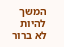המשך להיות לא ברור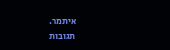איתמר.
תגובות